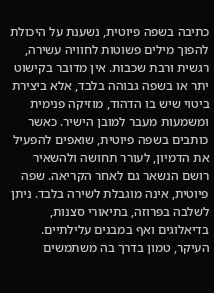כתיבה בשפה פיוטית, נשענת על היכולת להפוך מילים פשוטות לחוויה עשירה, רגשית ורבת שכבות. אין מדובר בקישוט יתר או בשפה גבוהה בלבד, אלא ביצירת ביטוי שיש בו הדהוד, מוזיקה פנימית ומשמעות מעבר למובן הישיר. כאשר כותבים בשפה פיוטית, שואפים להפעיל את הדמיון, לעורר תחושה ולהשאיר רושם הנשאר גם לאחר הקריאה. שפה פיוטית, אינה מוגבלת לשירה בלבד. ניתן לשלבה בפרוזה, בתיאורי סצנות, בדיאלוגים ואף במבנים עלילתיים. העיקר, טמון בדרך בה משתמשים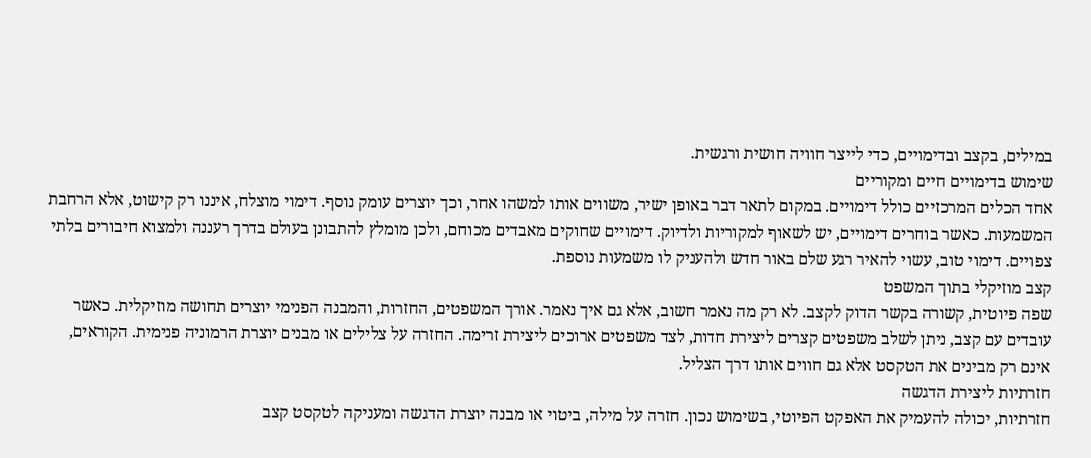במילים, בקצב ובדימויים, כדי לייצר חוויה חושית ורגשית.
שימוש בדימויים חיים ומקוריים
אחד הכלים המרכזיים כולל דימויים. במקום לתאר דבר באופן ישיר, משווים אותו למשהו אחר, וכך יוצרים עומק נוסף. דימוי מוצלח, איננו רק קישוט, אלא הרחבת המשמעות. כאשר בוחרים דימויים, יש לשאוף למקוריות ולדיוק. דימויים שחוקים מאבדים מכוחם, ולכן מומלץ להתבונן בעולם בדרך רעננה ולמצוא חיבורים בלתי צפויים. דימוי טוב, עשוי להאיר רגע שלם באור חדש ולהעניק לו משמעות נוספת.
קצב מוזיקלי בתוך המשפט
שפה פיוטית, קשורה בקשר הדוק לקצב. לא רק מה נאמר חשוב, אלא גם איך נאמר. אורך המשפטים, החזרות, והמבנה הפנימי יוצרים תחושה מוזיקלית. כאשר עובדים עם קצב, ניתן לשלב משפטים קצרים ליצירת חדות, לצד משפטים ארוכים ליצירת זרימה. החזרה על צלילים או מבנים יוצרת הרמוניה פנימית. הקוראים, אינם רק מבינים את הטקסט אלא גם חווים אותו דרך הצליל.
חזרתיות ליצירת הדגשה
חזרתיות, יכולה להעמיק את האפקט הפיוטי, בשימוש נכון. חזרה על מילה, ביטוי או מבנה יוצרת הדגשה ומעניקה לטקסט קצב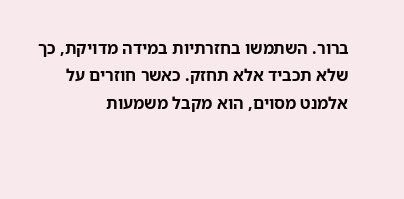ברור. השתמשו בחזרתיות במידה מדויקת, כך שלא תכביד אלא תחזק. כאשר חוזרים על אלמנט מסוים, הוא מקבל משמעות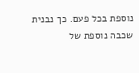נוספת בכל פעם. כך נבנית שכבה נוספת של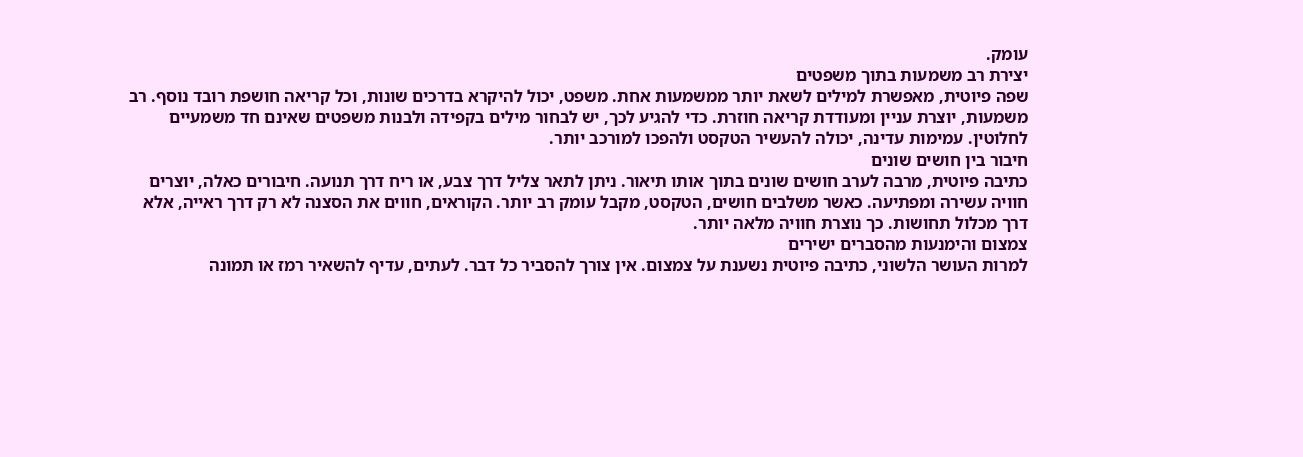עומק.
יצירת רב משמעות בתוך משפטים
שפה פיוטית, מאפשרת למילים לשאת יותר ממשמעות אחת. משפט, יכול להיקרא בדרכים שונות, וכל קריאה חושפת רובד נוסף. רב משמעות, יוצרת עניין ומעודדת קריאה חוזרת. כדי להגיע לכך, יש לבחור מילים בקפידה ולבנות משפטים שאינם חד משמעיים לחלוטין. עמימות עדינה, יכולה להעשיר הטקסט ולהפכו למורכב יותר.
חיבור בין חושים שונים
כתיבה פיוטית, מרבה לערב חושים שונים בתוך אותו תיאור. ניתן לתאר צליל דרך צבע, או ריח דרך תנועה. חיבורים כאלה, יוצרים חוויה עשירה ומפתיעה. כאשר משלבים חושים, הטקסט, מקבל עומק רב יותר. הקוראים, חווים את הסצנה לא רק דרך ראייה, אלא דרך מכלול תחושות. כך נוצרת חוויה מלאה יותר.
צמצום והימנעות מהסברים ישירים
למרות העושר הלשוני, כתיבה פיוטית נשענת על צמצום. אין צורך להסביר כל דבר. לעתים, עדיף להשאיר רמז או תמונה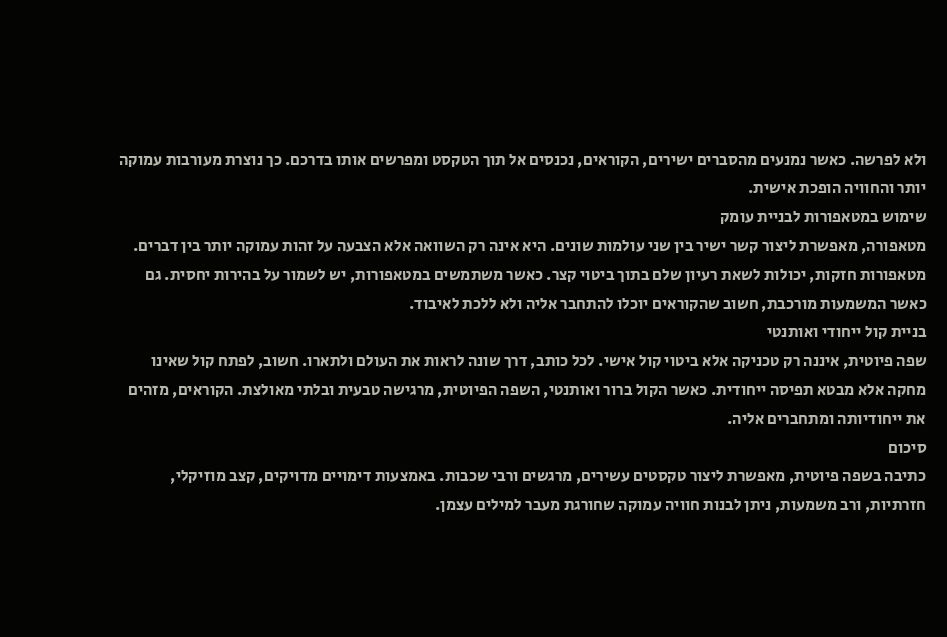ולא לפרשה. כאשר נמנעים מהסברים ישירים, הקוראים, נכנסים אל תוך הטקסט ומפרשים אותו בדרכם. כך נוצרת מעורבות עמוקה יותר והחוויה הופכת אישית.
שימוש במטאפורות לבניית עומק
מטאפורה, מאפשרת ליצור קשר ישיר בין שני עולמות שונים. היא אינה רק השוואה אלא הצבעה על זהות עמוקה יותר בין דברים. מטאפורות חזקות, יכולות לשאת רעיון שלם בתוך ביטוי קצר. כאשר משתמשים במטאפורות, יש לשמור על בהירות יחסית. גם כאשר המשמעות מורכבת, חשוב שהקוראים יוכלו להתחבר אליה ולא ללכת לאיבוד.
בניית קול ייחודי ואותנטי
שפה פיוטית, איננה רק טכניקה אלא ביטוי קול אישי. לכל כותב, דרך שונה לראות את העולם ולתארו. חשוב, לפתח קול שאינו מחקה אלא מבטא תפיסה ייחודית. כאשר הקול ברור ואותנטי, השפה הפיוטית, מרגישה טבעית ובלתי מאולצת. הקוראים, מזהים את ייחודיותה ומתחברים אליה.
סיכום
כתיבה בשפה פיוטית, מאפשרת ליצור טקסטים עשירים, מרגשים ורבי שכבות. באמצעות דימויים מדויקים, קצב מוזיקלי, חזרתיות, ורב משמעות, ניתן לבנות חוויה עמוקה שחורגת מעבר למילים עצמן.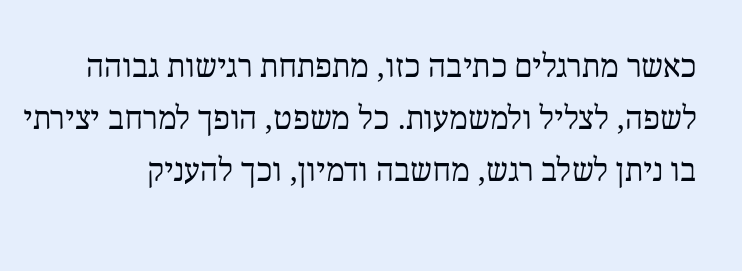כאשר מתרגלים כתיבה כזו, מתפתחת רגישות גבוהה לשפה, לצליל ולמשמעות. כל משפט, הופך למרחב יצירתי בו ניתן לשלב רגש, מחשבה ודמיון, וכך להעניק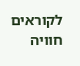לקוראים חוויה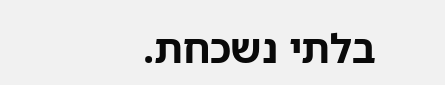בלתי נשכחת.